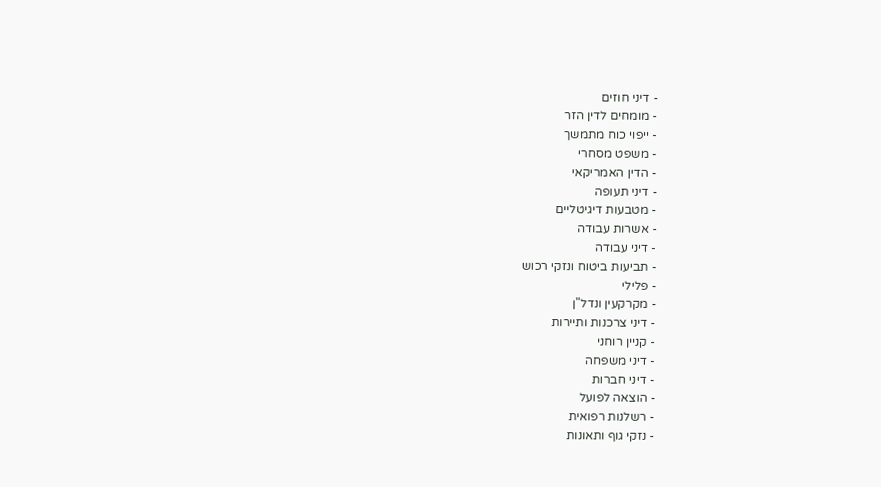- דיני חוזים
- מומחים לדין הזר
- ייפוי כוח מתמשך
- משפט מסחרי
- הדין האמריקאי
- דיני תעופה
- מטבעות דיגיטליים
- אשרות עבודה
- דיני עבודה
- תביעות ביטוח ונזקי רכוש
- פלילי
- מקרקעין ונדל"ן
- דיני צרכנות ותיירות
- קניין רוחני
- דיני משפחה
- דיני חברות
- הוצאה לפועל
- רשלנות רפואית
- נזקי גוף ותאונות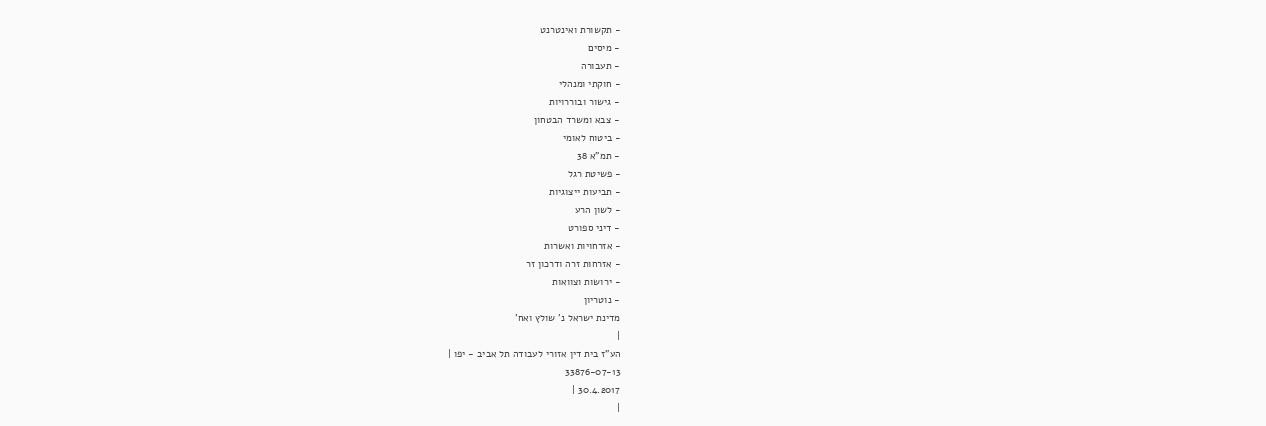- תקשורת ואינטרנט
- מיסים
- תעבורה
- חוקתי ומנהלי
- גישור ובוררויות
- צבא ומשרד הבטחון
- ביטוח לאומי
- תמ"א 38
- פשיטת רגל
- תביעות ייצוגיות
- לשון הרע
- דיני ספורט
- אזרחויות ואשרות
- אזרחות זרה ודרכון זר
- ירושות וצוואות
- נוטריון
מדינת ישראל נ' שולץ ואח'
|
הע"ז בית דין אזורי לעבודה תל אביב - יפו |
33876-07-13
30.4.2017 |
|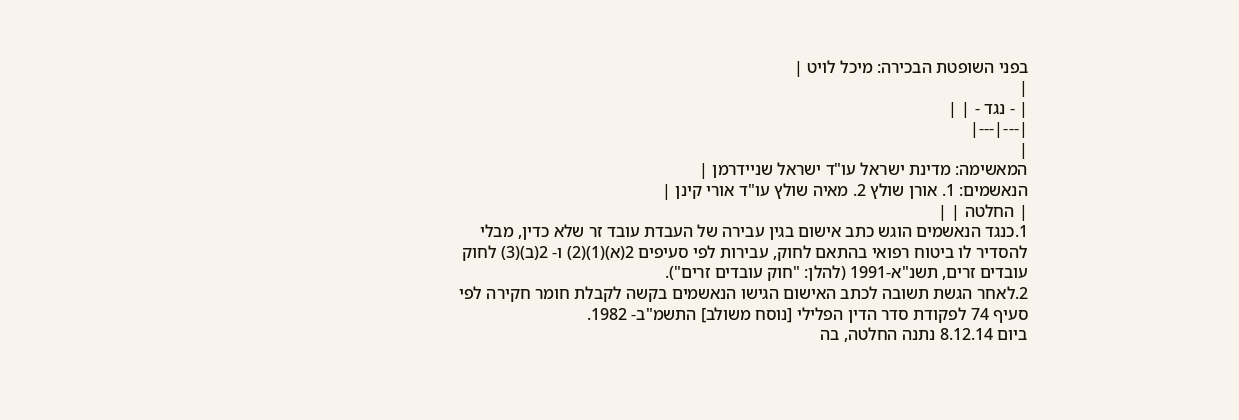בפני השופטת הבכירה: מיכל לויט |
|
| - נגד - | |
|---|---|
|
המאשימה: מדינת ישראל עו"ד ישראל שניידרמן |
הנאשמים: 1. אורן שולץ 2. מאיה שולץ עו"ד אורי קינן |
| החלטה | |
1.כנגד הנאשמים הוגש כתב אישום בגין עבירה של העבדת עובד זר שלא כדין, מבלי להסדיר לו ביטוח רפואי בהתאם לחוק, עבירות לפי סעיפים 2(א)(1)(2) ו- 2(ב)(3) לחוק עובדים זרים, תשנ"א-1991 (להלן: "חוק עובדים זרים").
2.לאחר הגשת תשובה לכתב האישום הגישו הנאשמים בקשה לקבלת חומר חקירה לפי סעיף 74 לפקודת סדר הדין הפלילי [נוסח משולב] התשמ"ב- 1982.
ביום 8.12.14 נתנה החלטה, בה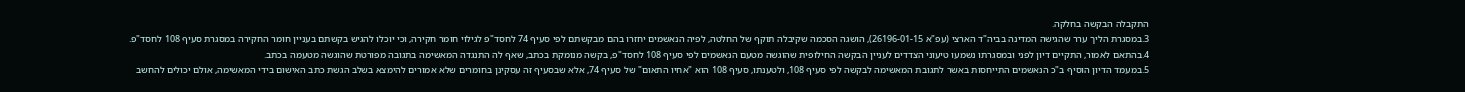התקבלה הבקשה בחלקה.
3.במסגרת הליך ערר שהגישה המדינה בביה"ד הארצי (עפ"א 26196-01-15), הושגה הסכמה שקיבלה תוקף של החלטה, לפיה הנאשמים יחזרו בהם מבקשתם לפי סעיף 74 לחסד"פ לגילוי חומר חקירה, וכי יוכלו להגיש בקשתם בעניין חומר החקירה במסגרת סעיף 108 לחסד"פ.
4.בהתאם לאמור, התקיים דיון לפני ובמסגרתו נשמעו טיעוני הצדדים לעניין הבקשה החילופית שהוגשה מטעם הנאשמים לפי סעיף 108 לחסד"פ, בקשה מנומקת בכתב, שאף לה התנגדה המאשימה בתגובה מפורטת שהוגשה מטעמה בכתב.
5.במעמד הדיון הוסיף ב"כ הנאשמים התייחסות באשר לתגובת המאשימה לבקשה לפי סעיף 108, ולטענתו, סעיף 108 הוא "אחיו התאום" של סעיף 74, אלא שבסעיף זה עסקינן בחומרים שלא אמורים להימצא בשלב הגשת כתב האישום בידי המאשימה, אולם יכולים להחשב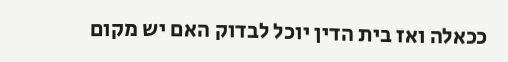ככאלה ואז בית הדין יוכל לבדוק האם יש מקום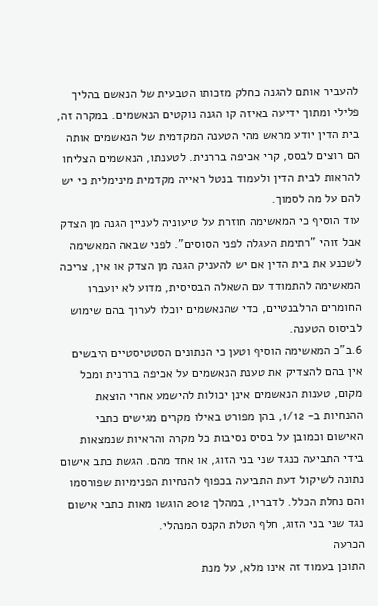להעביר אותם להגנה כחלק מזכותו הטבעית של הנאשם בהליך פלילי ומתוך ידיעה באיזה קו הגנה נוקטים הנאשמים. במקרה זה, בית הדין יודע מראש מהי הטענה המקדמית של הנאשמים אותה הם רוצים לבסס, קרי אכיפה בררנית. לטענתו, הנאשמים הצליחו להראות לבית הדין ולעמוד בנטל ראייה מקדמית מינימלית כי יש להם על מה לסמוך.
עוד הוסיף כי המאשימה חוזרת על טיעוניה לעניין הגנה מן הצדק אבל זוהי "רתימת העגלה לפני הסוסים". לפני שבאה המאשימה לשכנע את בית הדין אם יש להעניק הגנה מן הצדק או אין, צריכה המאשימה להתמודד עם השאלה הבסיסית, מדוע לא יועברו החומרים הרלבנטיים, כדי שהנאשמים יוכלו לערוך בהם שימוש לביסוס הטענה.
6.ב"כ המאשימה הוסיף וטען כי הנתונים הסטטיסטיים היבשים אין בהם להצדיק את טענת הנאשמים על אכיפה בררנית ומכל מקום, טענות הנאשמים אינן יכולות להישמע אחרי הוצאת ההנחיות ב- 1/12, בהן מפורט באילו מקרים מגישים כתבי האישום וכמובן על בסיס נסיבות כל מקרה והראיות שנמצאות בידי התביעה כנגד שני בני הזוג, או אחד מהם. הגשת כתב אישום נתונה לשיקול דעת התביעה בכפוף להנחיות הפנימיות שפורסמו והם נחלת הכלל. לדבריו, במהלך 2012 הוגשו מאות כתבי אישום נגד שני בני הזוג, חלף הטלת הקנס המנהלי.
הכרעה
התוכן בעמוד זה אינו מלא, על מנת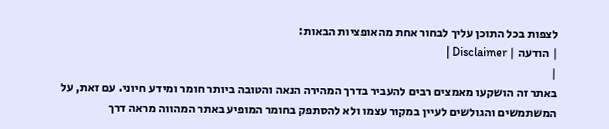לצפות בכל התוכן עליך לבחור אחת מהאופציות הבאות:
| הודעה | Disclaimer |
|
באתר זה הושקעו מאמצים רבים להעביר בדרך המהירה הנאה והטובה ביותר חומר ומידע חיוני. עם זאת, על המשתמשים והגולשים לעיין במקור עצמו ולא להסתפק בחומר המופיע באתר המהווה מראה דרך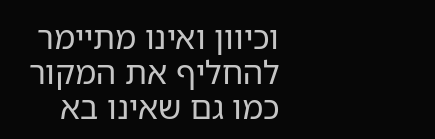וכיוון ואינו מתיימר להחליף את המקור כמו גם שאינו בא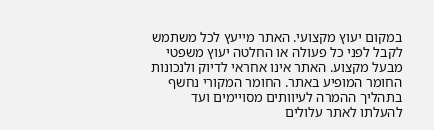במקום יעוץ מקצועי. האתר מייעץ לכל משתמש לקבל לפני כל פעולה או החלטה יעוץ משפטי מבעל מקצוע. האתר אינו אחראי לדיוק ולנכונות החומר המופיע באתר. החומר המקורי נחשף בתהליך ההמרה לעיוותים מסויימים ועד להעלתו לאתר עלולים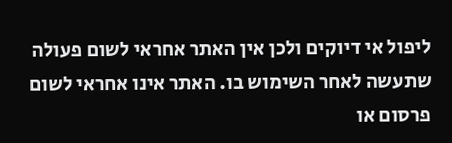ליפול אי דיוקים ולכן אין האתר אחראי לשום פעולה שתעשה לאחר השימוש בו. האתר אינו אחראי לשום פרסום או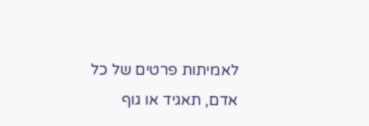לאמיתות פרטים של כל אדם, תאגיד או גוף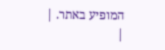המופיע באתר. |
|